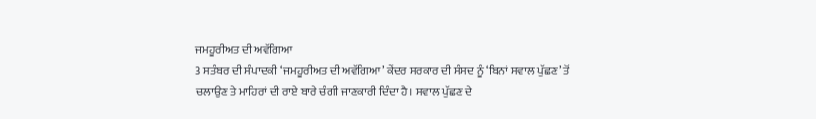ਜਮਹੂਰੀਅਤ ਦੀ ਅਵੱਗਿਆ
3 ਸਤੰਬਰ ਦੀ ਸੰਪਾਦਕੀ ‘ਜਮਹੂਰੀਅਤ ਦੀ ਅਵੱਗਿਆ’ ਕੇਂਦਰ ਸਰਕਾਰ ਦੀ ਸੰਸਦ ਨੂੰ ‘ਬਿਨਾਂ ਸਵਾਲ ਪੁੱਛਣ’ ਤੋਂ ਚਲਾਉਣ ਤੇ ਮਾਹਿਰਾਂ ਦੀ ਰਾਏ ਬਾਰੇ ਚੰਗੀ ਜਾਣਕਾਰੀ ਦਿੰਦਾ ਹੈ। ਸਵਾਲ ਪੁੱਛਣ ਦੇ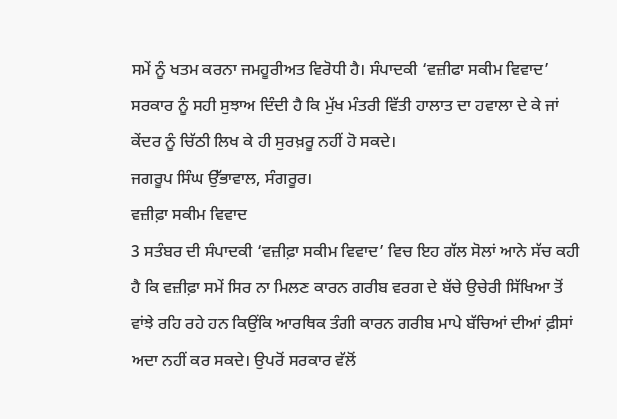ਸਮੇਂ ਨੂੰ ਖਤਮ ਕਰਨਾ ਜਮਹੂਰੀਅਤ ਵਿਰੋਧੀ ਹੈ। ਸੰਪਾਦਕੀ ‘ਵਜ਼ੀਫਾ ਸਕੀਮ ਵਿਵਾਦ’ ਸਰਕਾਰ ਨੂੰ ਸਹੀ ਸੁਝਾਅ ਦਿੰਦੀ ਹੈ ਕਿ ਮੁੱਖ ਮੰਤਰੀ ਵਿੱਤੀ ਹਾਲਾਤ ਦਾ ਹਵਾਲਾ ਦੇ ਕੇ ਜਾਂ ਕੇਂਦਰ ਨੂੰ ਚਿੱਠੀ ਲਿਖ ਕੇ ਹੀ ਸੁਰਖ਼ਰੂ ਨਹੀਂ ਹੋ ਸਕਦੇ।
ਜਗਰੂਪ ਸਿੰਘ ਉੱਭਾਵਾਲ, ਸੰਗਰੂਰ।
ਵਜ਼ੀਫ਼ਾ ਸਕੀਮ ਵਿਵਾਦ
3 ਸਤੰਬਰ ਦੀ ਸੰਪਾਦਕੀ ‘ਵਜ਼ੀਫ਼ਾ ਸਕੀਮ ਵਿਵਾਦ’ ਵਿਚ ਇਹ ਗੱਲ ਸੋਲਾਂ ਆਨੇ ਸੱਚ ਕਹੀ ਹੈ ਕਿ ਵਜ਼ੀਫ਼ਾ ਸਮੇਂ ਸਿਰ ਨਾ ਮਿਲਣ ਕਾਰਨ ਗਰੀਬ ਵਰਗ ਦੇ ਬੱਚੇ ਉਚੇਰੀ ਸਿੱਖਿਆ ਤੋਂ ਵਾਂਝੇ ਰਹਿ ਰਹੇ ਹਨ ਕਿਉਂਕਿ ਆਰਥਿਕ ਤੰਗੀ ਕਾਰਨ ਗਰੀਬ ਮਾਪੇ ਬੱਚਿਆਂ ਦੀਆਂ ਫ਼ੀਸਾਂ ਅਦਾ ਨਹੀਂ ਕਰ ਸਕਦੇ। ਉਪਰੋਂ ਸਰਕਾਰ ਵੱਲੋਂ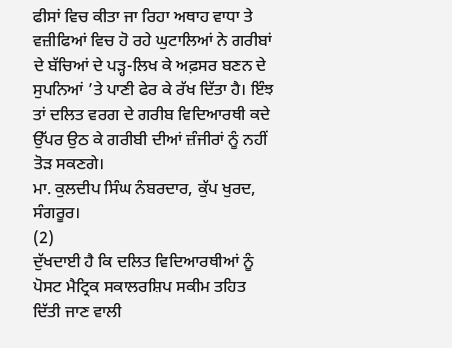ਫੀਸਾਂ ਵਿਚ ਕੀਤਾ ਜਾ ਰਿਹਾ ਅਥਾਹ ਵਾਧਾ ਤੇ ਵਜ਼ੀਫਿਆਂ ਵਿਚ ਹੋ ਰਹੇ ਘੁਟਾਲਿਆਂ ਨੇ ਗਰੀਬਾਂ ਦੇ ਬੱਚਿਆਂ ਦੇ ਪੜ੍ਹ-ਲਿਖ ਕੇ ਅਫ਼ਸਰ ਬਣਨ ਦੇ ਸੁਪਨਿਆਂ ’ਤੇ ਪਾਣੀ ਫੇਰ ਕੇ ਰੱਖ ਦਿੱਤਾ ਹੈ। ਇੰਝ ਤਾਂ ਦਲਿਤ ਵਰਗ ਦੇ ਗਰੀਬ ਵਿਦਿਆਰਥੀ ਕਦੇ ਉੱਪਰ ਉਠ ਕੇ ਗਰੀਬੀ ਦੀਆਂ ਜ਼ੰਜੀਰਾਂ ਨੂੰ ਨਹੀਂ ਤੋੜ ਸਕਣਗੇ।
ਮਾ. ਕੁਲਦੀਪ ਸਿੰਘ ਨੰਬਰਦਾਰ, ਕੁੱਪ ਖੁਰਦ, ਸੰਗਰੂਰ।
(2)
ਦੁੱਖਦਾਈ ਹੈ ਕਿ ਦਲਿਤ ਵਿਦਿਆਰਥੀਆਂ ਨੂੰ ਪੋਸਟ ਮੈਟ੍ਰਿਕ ਸਕਾਲਰਸ਼ਿਪ ਸਕੀਮ ਤਹਿਤ ਦਿੱਤੀ ਜਾਣ ਵਾਲੀ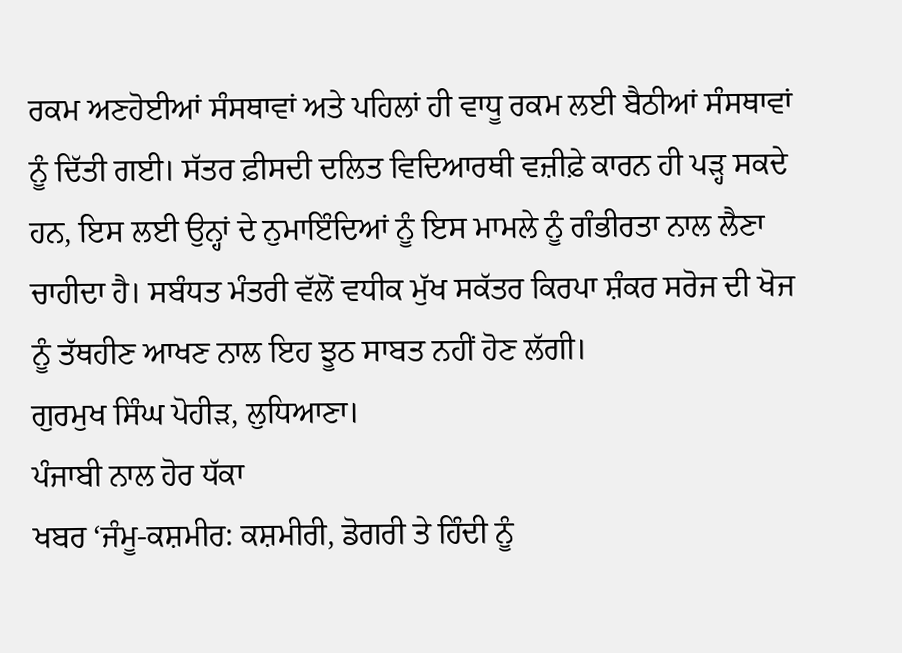ਰਕਮ ਅਣਹੋਈਆਂ ਸੰਸਥਾਵਾਂ ਅਤੇ ਪਹਿਲਾਂ ਹੀ ਵਾਧੂ ਰਕਮ ਲਈ ਬੈਠੀਆਂ ਸੰਸਥਾਵਾਂ ਨੂੰ ਦਿੱਤੀ ਗਈ। ਸੱਤਰ ਫ਼ੀਸਦੀ ਦਲਿਤ ਵਿਦਿਆਰਥੀ ਵਜ਼ੀਫ਼ੇ ਕਾਰਨ ਹੀ ਪੜ੍ਹ ਸਕਦੇ ਹਨ, ਇਸ ਲਈ ਉਨ੍ਹਾਂ ਦੇ ਨੁਮਾਇੰਦਿਆਂ ਨੂੰ ਇਸ ਮਾਮਲੇ ਨੂੰ ਗੰਭੀਰਤਾ ਨਾਲ ਲੈਣਾ ਚਾਹੀਦਾ ਹੈ। ਸਬੰਧਤ ਮੰਤਰੀ ਵੱਲੋਂ ਵਧੀਕ ਮੁੱਖ ਸਕੱਤਰ ਕਿਰਪਾ ਸ਼ੰਕਰ ਸਰੋਜ ਦੀ ਖੋਜ ਨੂੰ ਤੱਥਹੀਣ ਆਖਣ ਨਾਲ ਇਹ ਝੂਠ ਸਾਬਤ ਨਹੀਂ ਹੋਣ ਲੱਗੀ।
ਗੁਰਮੁਖ ਸਿੰਘ ਪੋਹੀੜ, ਲੁਧਿਆਣਾ।
ਪੰਜਾਬੀ ਨਾਲ ਹੋਰ ਧੱਕਾ
ਖਬਰ ‘ਜੰਮੂ-ਕਸ਼ਮੀਰ: ਕਸ਼ਮੀਰੀ, ਡੋਗਰੀ ਤੇ ਹਿੰਦੀ ਨੂੰ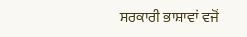ਸਰਕਾਰੀ ਭਾਸ਼ਾਵਾਂ ਵਜੋਂ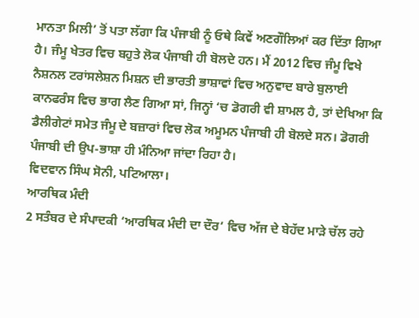ਮਾਨਤਾ ਮਿਲੀ’ ਤੋਂ ਪਤਾ ਲੱਗਾ ਕਿ ਪੰਜਾਬੀ ਨੂੰ ਓਥੇ ਕਿਵੇਂ ਅਣਗੌਲਿਆਂ ਕਰ ਦਿੱਤਾ ਗਿਆ ਹੈ। ਜੰਮੂ ਖੇਤਰ ਵਿਚ ਬਹੁਤੇ ਲੋਕ ਪੰਜਾਬੀ ਹੀ ਬੋਲਦੇ ਹਨ। ਮੈਂ 2012 ਵਿਚ ਜੰਮੂ ਵਿਖੇ ਨੈਸ਼ਨਲ ਟਰਾਂਸਲੇਸ਼ਨ ਮਿਸ਼ਨ ਦੀ ਭਾਰਤੀ ਭਾਸ਼ਾਵਾਂ ਵਿਚ ਅਨੁਵਾਦ ਬਾਰੇ ਬੁਲਾਈ ਕਾਨਫਰੰਸ ਵਿਚ ਭਾਗ ਲੈਣ ਗਿਆ ਸਾਂ, ਜਿਨ੍ਹਾਂ ‘ਚ ਡੋਗਰੀ ਵੀ ਸ਼ਾਮਲ ਹੈ, ਤਾਂ ਦੇਖਿਆ ਕਿ ਡੈਲੀਗੇਟਾਂ ਸਮੇਤ ਜੰਮੂ ਦੇ ਬਜ਼ਾਰਾਂ ਵਿਚ ਲੋਕ ਅਮੂਮਨ ਪੰਜਾਬੀ ਹੀ ਬੋਲਦੇ ਸਨ। ਡੋਗਰੀ ਪੰਜਾਬੀ ਦੀ ਉਪ-ਭਾਸ਼ਾ ਹੀ ਮੰਨਿਆ ਜਾਂਦਾ ਰਿਹਾ ਹੈ।
ਵਿਦਵਾਨ ਸਿੰਘ ਸੋਨੀ, ਪਟਿਆਲਾ।
ਆਰਥਿਕ ਮੰਦੀ
2 ਸਤੰਬਰ ਦੇ ਸੰਪਾਦਕੀ ‘ਆਰਥਿਕ ਮੰਦੀ ਦਾ ਦੌਰ’ ਵਿਚ ਅੱਜ ਦੇ ਬੇਹੱਦ ਮਾੜੇ ਚੱਲ ਰਹੇ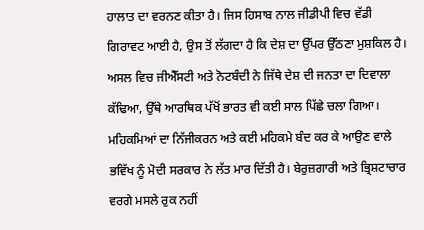ਹਾਲਾਤ ਦਾ ਵਰਨਣ ਕੀਤਾ ਹੈ। ਜਿਸ ਹਿਸਾਬ ਨਾਲ ਜੀਡੀਪੀ ਵਿਚ ਵੱਡੀ ਗਿਰਾਵਟ ਆਈ ਹੈ, ਉਸ ਤੋਂ ਲੱਗਦਾ ਹੈ ਕਿ ਦੇਸ਼ ਦਾ ਉੱਪਰ ਉੱਠਣਾ ਮੁਸ਼ਕਿਲ ਹੈ। ਅਸਲ ਵਿਚ ਜੀਐੱਸਟੀ ਅਤੇ ਨੋਟਬੰਦੀ ਨੇ ਜਿੱਥੇ ਦੇਸ਼ ਦੀ ਜਨਤਾ ਦਾ ਦਿਵਾਲਾ ਕੱਢਿਆ, ਉੱਥੇ ਆਰਥਿਕ ਪੱਖੋਂ ਭਾਰਤ ਵੀ ਕਈ ਸਾਲ ਪਿੱਛੇ ਚਲਾ ਗਿਆ। ਮਹਿਕਮਿਆਂ ਦਾ ਨਿੱਜੀਕਰਨ ਅਤੇ ਕਈ ਮਹਿਕਮੇ ਬੰਦ ਕਰ ਕੇ ਆਉਣ ਵਾਲੇ ਭਵਿੱਖ ਨੂੰ ਮੋਦੀ ਸਰਕਾਰ ਨੇ ਲੱਤ ਮਾਰ ਦਿੱਤੀ ਹੈ। ਬੇਰੁਜ਼ਗਾਰੀ ਅਤੇ ਭ੍ਰਿਸ਼ਟਾਚਾਰ ਵਰਗੇ ਮਸਲੇ ਰੁਕ ਨਹੀਂ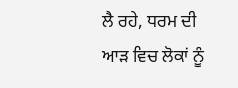ਲੈ ਰਹੇ, ਧਰਮ ਦੀ ਆੜ ਵਿਚ ਲੋਕਾਂ ਨੂੰ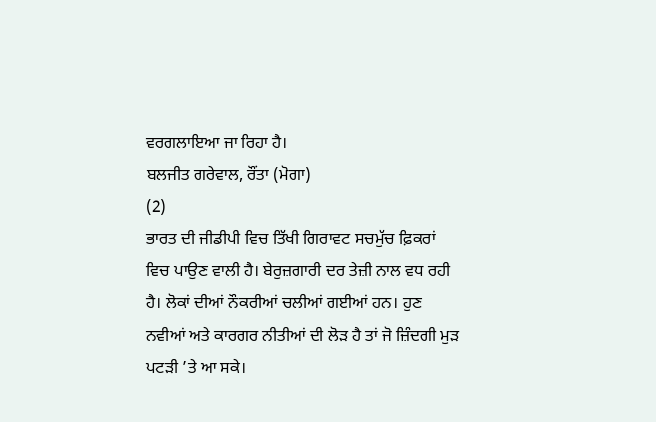ਵਰਗਲਾਇਆ ਜਾ ਰਿਹਾ ਹੈ।
ਬਲਜੀਤ ਗਰੇਵਾਲ, ਰੌਂਤਾ (ਮੋਗਾ)
(2)
ਭਾਰਤ ਦੀ ਜੀਡੀਪੀ ਵਿਚ ਤਿੱਖੀ ਗਿਰਾਵਟ ਸਚਮੁੱਚ ਫ਼ਿਕਰਾਂ ਵਿਚ ਪਾਉਣ ਵਾਲੀ ਹੈ। ਬੇਰੁਜ਼ਗਾਰੀ ਦਰ ਤੇਜ਼ੀ ਨਾਲ ਵਧ ਰਹੀ ਹੈ। ਲੋਕਾਂ ਦੀਆਂ ਨੌਕਰੀਆਂ ਚਲੀਆਂ ਗਈਆਂ ਹਨ। ਹੁਣ ਨਵੀਆਂ ਅਤੇ ਕਾਰਗਰ ਨੀਤੀਆਂ ਦੀ ਲੋੜ ਹੈ ਤਾਂ ਜੋ ਜ਼ਿੰਦਗੀ ਮੁੜ ਪਟੜੀ ’ਤੇ ਆ ਸਕੇ।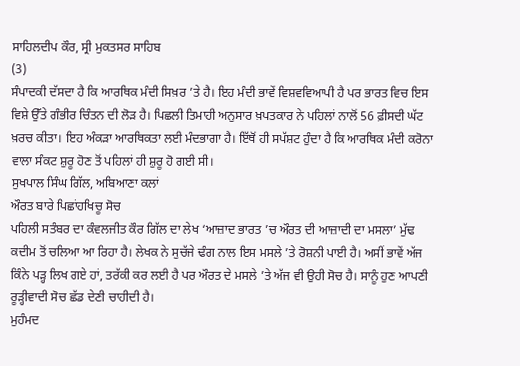ਸਾਹਿਲਦੀਪ ਕੌਰ, ਸ੍ਰੀ ਮੁਕਤਸਰ ਸਾਹਿਬ
(3)
ਸੰਪਾਦਕੀ ਦੱਸਦਾ ਹੈ ਕਿ ਆਰਥਿਕ ਮੰਦੀ ਸਿਖ਼ਰ ’ਤੇ ਹੈ। ਇਹ ਮੰਦੀ ਭਾਵੇਂ ਵਿਸ਼ਵਵਿਆਪੀ ਹੈ ਪਰ ਭਾਰਤ ਵਿਚ ਇਸ ਵਿਸ਼ੇ ਉੱਤੇ ਗੰਭੀਰ ਚਿੰਤਨ ਦੀ ਲੋੜ ਹੈ। ਪਿਛਲੀ ਤਿਮਾਹੀ ਅਨੁਸਾਰ ਖ਼ਪਤਕਾਰ ਨੇ ਪਹਿਲਾਂ ਨਾਲੋਂ 56 ਫ਼ੀਸਦੀ ਘੱਟ ਖ਼ਰਚ ਕੀਤਾ। ਇਹ ਅੰਕੜਾ ਆਰਥਿਕਤਾ ਲਈ ਮੰਦਭਾਗਾ ਹੈ। ਇੱਥੋਂ ਹੀ ਸਪੱਸ਼ਟ ਹੁੰਦਾ ਹੈ ਕਿ ਆਰਥਿਕ ਮੰਦੀ ਕਰੋਨਾ ਵਾਲਾ ਸੰਕਟ ਸ਼ੁਰੂ ਹੋਣ ਤੋਂ ਪਹਿਲਾਂ ਹੀ ਸ਼ੁਰੂ ਹੋ ਗਈ ਸੀ।
ਸੁਖਪਾਲ ਸਿੰਘ ਗਿੱਲ, ਅਬਿਆਣਾ ਕਲਾਂ
ਔਰਤ ਬਾਰੇ ਪਿਛਾਂਹਖਿਚੂ ਸੋਚ
ਪਹਿਲੀ ਸਤੰਬਰ ਦਾ ਕੰਵਲਜੀਤ ਕੌਰ ਗਿੱਲ ਦਾ ਲੇਖ ‘ਆਜ਼ਾਦ ਭਾਰਤ ’ਚ ਔਰਤ ਦੀ ਆਜ਼ਾਦੀ ਦਾ ਮਸਲਾ’ ਮੁੱਢ ਕਦੀਮ ਤੋਂ ਚਲਿਆ ਆ ਰਿਹਾ ਹੈ। ਲੇਖਕ ਨੇ ਸੁਚੱਜੇ ਢੰਗ ਨਾਲ ਇਸ ਮਸਲੇ ’ਤੇ ਰੋਸ਼ਨੀ ਪਾਈ ਹੈ। ਅਸੀਂ ਭਾਵੇਂ ਅੱਜ ਕਿੰਨੇ ਪੜ੍ਹ ਲਿਖ ਗਏ ਹਾਂ, ਤਰੱਕੀ ਕਰ ਲਈ ਹੈ ਪਰ ਔਰਤ ਦੇ ਮਸਲੇ ’ਤੇ ਅੱਜ ਵੀ ਉਹੀ ਸੋਚ ਹੈ। ਸਾਨੂੰ ਹੁਣ ਆਪਣੀ ਰੂੜ੍ਹੀਵਾਦੀ ਸੋਚ ਛੱਡ ਦੇਣੀ ਚਾਹੀਦੀ ਹੈ।
ਮੁਹੰਮਦ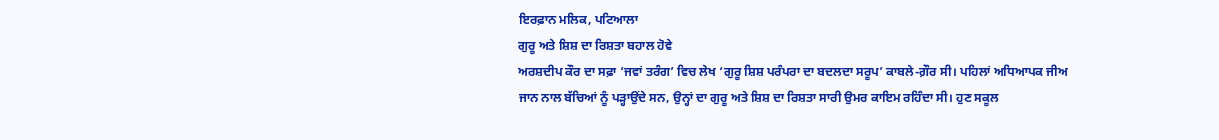ਇਰਫ਼ਾਨ ਮਲਿਕ, ਪਟਿਆਲਾ
ਗੁਰੂ ਅਤੇ ਸ਼ਿਸ਼ ਦਾ ਰਿਸ਼ਤਾ ਬਹਾਲ ਹੋਵੇ
ਅਰਸ਼ਦੀਪ ਕੌਰ ਦਾ ਸਫ਼ਾ ‘ਜਵਾਂ ਤਰੰਗ’ ਵਿਚ ਲੇਖ ‘ਗੁਰੂ ਸ਼ਿਸ਼ ਪਰੰਪਰਾ ਦਾ ਬਦਲਦਾ ਸਰੂਪ’ ਕਾਬਲੇ-ਗ਼ੌਰ ਸੀ। ਪਹਿਲਾਂ ਅਧਿਆਪਕ ਜੀਅ ਜਾਨ ਨਾਲ ਬੱਚਿਆਂ ਨੂੰ ਪੜ੍ਹਾਉਂਦੇ ਸਨ, ਉਨ੍ਹਾਂ ਦਾ ਗੁਰੂ ਅਤੇ ਸ਼ਿਸ਼ ਦਾ ਰਿਸ਼ਤਾ ਸਾਰੀ ਉਮਰ ਕਾਇਮ ਰਹਿੰਦਾ ਸੀ। ਹੁਣ ਸਕੂਲ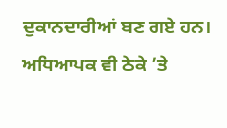ਦੁਕਾਨਦਾਰੀਆਂ ਬਣ ਗਏ ਹਨ। ਅਧਿਆਪਕ ਵੀ ਠੇਕੇ ’ਤੇ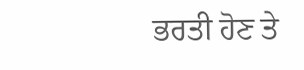ਭਰਤੀ ਹੋਣ ਤੇ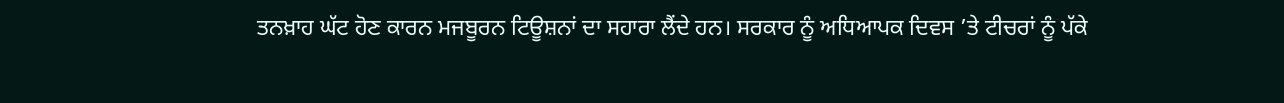ਤਨਖ਼ਾਹ ਘੱਟ ਹੋਣ ਕਾਰਨ ਮਜਬੂਰਨ ਟਿਊਸ਼ਨਾਂ ਦਾ ਸਹਾਰਾ ਲੈਂਦੇ ਹਨ। ਸਰਕਾਰ ਨੂੰ ਅਧਿਆਪਕ ਦਿਵਸ ’ਤੇ ਟੀਚਰਾਂ ਨੂੰ ਪੱਕੇ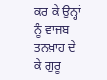ਕਰ ਕੇ ਉਨ੍ਹਾਂ ਨੂੰ ਵਾਜਬ ਤਨਖ਼ਾਹ ਦੇ ਕੇ ਗੁਰੂ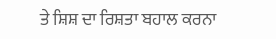ਤੇ ਸ਼ਿਸ਼ ਦਾ ਰਿਸ਼ਤਾ ਬਹਾਲ ਕਰਨਾ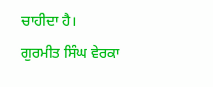ਚਾਹੀਦਾ ਹੈ।
ਗੁਰਮੀਤ ਸਿੰਘ ਵੇਰਕਾ